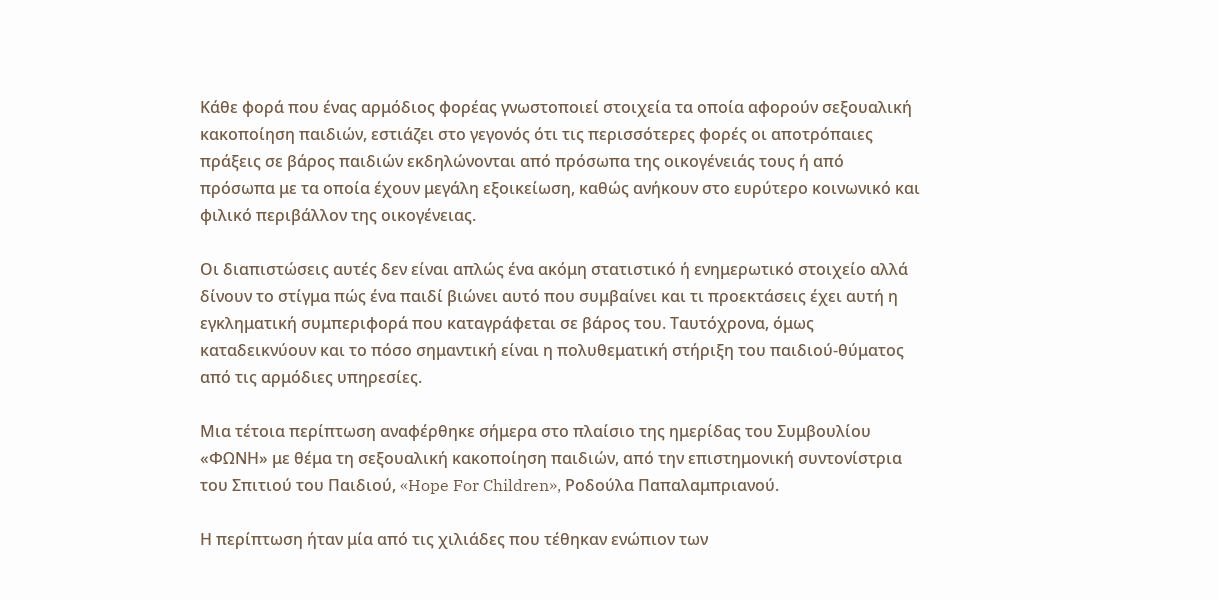Κάθε φορά που ένας αρμόδιος φορέας γνωστοποιεί στοιχεία τα οποία αφορούν σεξουαλική κακοποίηση παιδιών, εστιάζει στο γεγονός ότι τις περισσότερες φορές οι αποτρόπαιες πράξεις σε βάρος παιδιών εκδηλώνονται από πρόσωπα της οικογένειάς τους ή από πρόσωπα με τα οποία έχουν μεγάλη εξοικείωση, καθώς ανήκουν στο ευρύτερο κοινωνικό και φιλικό περιβάλλον της οικογένειας.

Οι διαπιστώσεις αυτές δεν είναι απλώς ένα ακόμη στατιστικό ή ενημερωτικό στοιχείο αλλά δίνουν το στίγμα πώς ένα παιδί βιώνει αυτό που συμβαίνει και τι προεκτάσεις έχει αυτή η εγκληματική συμπεριφορά που καταγράφεται σε βάρος του. Ταυτόχρονα, όμως καταδεικνύουν και το πόσο σημαντική είναι η πολυθεματική στήριξη του παιδιού-θύματος από τις αρμόδιες υπηρεσίες.

Μια τέτοια περίπτωση αναφέρθηκε σήμερα στο πλαίσιο της ημερίδας του Συμβουλίου «ΦΩΝΗ» με θέμα τη σεξουαλική κακοποίηση παιδιών, από την επιστημονική συντονίστρια του Σπιτιού του Παιδιού, «Hope For Children», Ροδούλα Παπαλαμπριανού.

Η περίπτωση ήταν μία από τις χιλιάδες που τέθηκαν ενώπιον των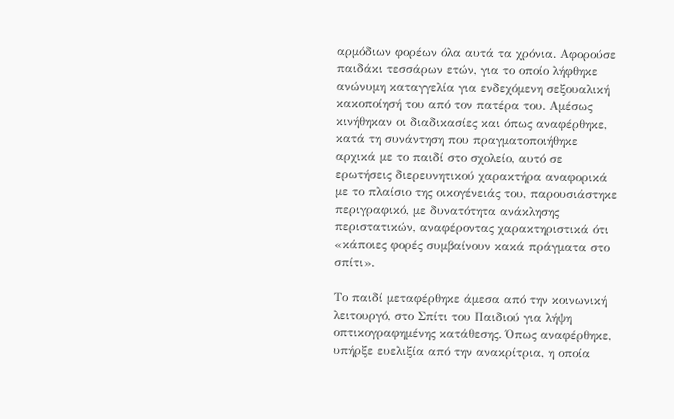αρμόδιων φορέων όλα αυτά τα χρόνια. Αφορούσε παιδάκι τεσσάρων ετών, για το οποίο λήφθηκε ανώνυμη καταγγελία για ενδεχόμενη σεξουαλική κακοποίησή του από τον πατέρα του. Αμέσως κινήθηκαν οι διαδικασίες και όπως αναφέρθηκε, κατά τη συνάντηση που πραγματοποιήθηκε αρχικά με το παιδί στο σχολείο, αυτό σε ερωτήσεις διερευνητικού χαρακτήρα αναφορικά με το πλαίσιο της οικογένειάς του, παρουσιάστηκε περιγραφικό, με δυνατότητα ανάκλησης περιστατικών, αναφέροντας χαρακτηριστικά ότι «κάποιες φορές συμβαίνουν κακά πράγματα στο σπίτι».

Το παιδί μεταφέρθηκε άμεσα από την κοινωνική λειτουργό, στο Σπίτι του Παιδιού για λήψη οπτικογραφημένης κατάθεσης. Όπως αναφέρθηκε, υπήρξε ευελιξία από την ανακρίτρια, η οποία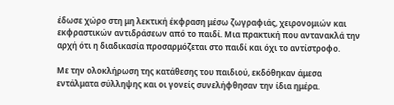έδωσε χώρο στη μη λεκτική έκφραση μέσω ζωγραφιάς, χειρονομιών και εκφραστικών αντιδράσεων από το παιδί. Μια πρακτική που αντανακλά την αρχή ότι η διαδικασία προσαρμόζεται στο παιδί και όχι το αντίστροφο.

Με την ολοκλήρωση της κατάθεσης του παιδιού, εκδόθηκαν άμεσα εντάλματα σύλληψης και οι γονείς συνελήφθησαν την ίδια ημέρα.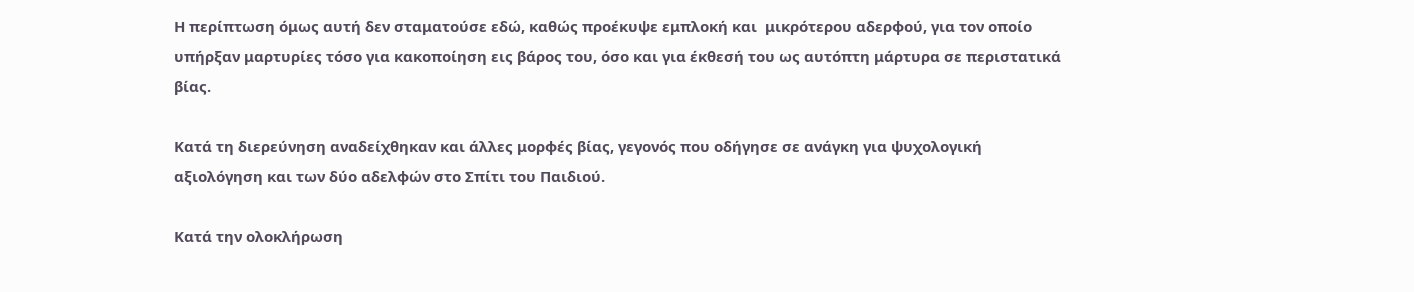Η περίπτωση όμως αυτή δεν σταματούσε εδώ, καθώς προέκυψε εμπλοκή και  μικρότερου αδερφού, για τον οποίο υπήρξαν μαρτυρίες τόσο για κακοποίηση εις βάρος του, όσο και για έκθεσή του ως αυτόπτη μάρτυρα σε περιστατικά βίας.

Κατά τη διερεύνηση αναδείχθηκαν και άλλες μορφές βίας, γεγονός που οδήγησε σε ανάγκη για ψυχολογική αξιολόγηση και των δύο αδελφών στο Σπίτι του Παιδιού.

Κατά την ολοκλήρωση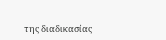της διαδικασίας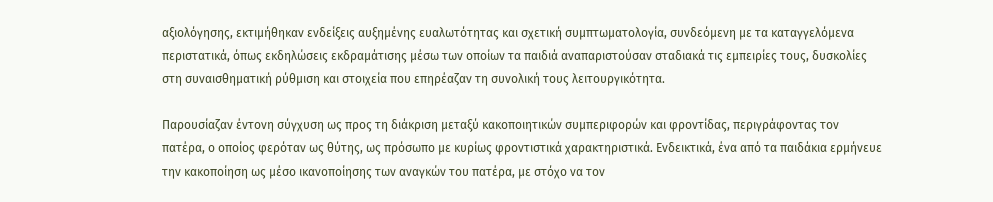αξιολόγησης, εκτιμήθηκαν ενδείξεις αυξημένης ευαλωτότητας και σχετική συμπτωματολογία, συνδεόμενη με τα καταγγελόμενα περιστατικά, όπως εκδηλώσεις εκδραμάτισης μέσω των οποίων τα παιδιά αναπαριστούσαν σταδιακά τις εμπειρίες τους, δυσκολίες στη συναισθηματική ρύθμιση και στοιχεία που επηρέαζαν τη συνολική τους λειτουργικότητα.

Παρουσίαζαν έντονη σύγχυση ως προς τη διάκριση μεταξύ κακοποιητικών συμπεριφορών και φροντίδας, περιγράφοντας τον πατέρα, ο οποίος φερόταν ως θύτης, ως πρόσωπο με κυρίως φροντιστικά χαρακτηριστικά. Ενδεικτικά, ένα από τα παιδάκια ερμήνευε την κακοποίηση ως μέσο ικανοποίησης των αναγκών του πατέρα, με στόχο να τον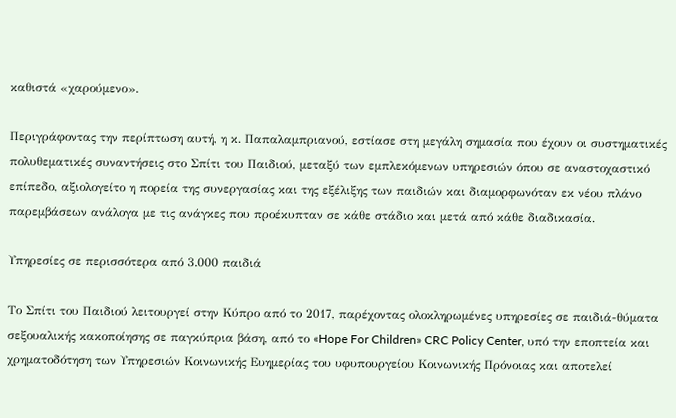καθιστά «χαρούμενο».

Περιγράφοντας την περίπτωση αυτή, η κ. Παπαλαμπριανού, εστίασε στη μεγάλη σημασία που έχουν οι συστηματικές πολυθεματικές συναντήσεις στο Σπίτι του Παιδιού, μεταξύ των εμπλεκόμενων υπηρεσιών όπου σε αναστοχαστικό επίπεδο, αξιολογείτο η πορεία της συνεργασίας και της εξέλιξης των παιδιών και διαμορφωνόταν εκ νέου πλάνο παρεμβάσεων ανάλογα με τις ανάγκες που προέκυπταν σε κάθε στάδιο και μετά από κάθε διαδικασία.

Υπηρεσίες σε περισσότερα από 3.000 παιδιά

Το Σπίτι του Παιδιού λειτουργεί στην Κύπρο από το 2017, παρέχοντας ολοκληρωμένες υπηρεσίες σε παιδιά-θύματα σεξουαλικής κακοποίησης σε παγκύπρια βάση, από το «Hope For Children» CRC Policy Center, υπό την εποπτεία και χρηματοδότηση των Υπηρεσιών Κοινωνικής Ευημερίας του υφυπουργείου Κοινωνικής Πρόνοιας και αποτελεί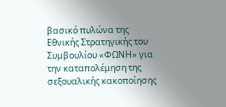βασικό πυλώνα της Εθνικής Στρατηγικής του Συμβουλίου «ΦΩΝΗ» για την καταπολέμηση της σεξουαλικής κακοποίησης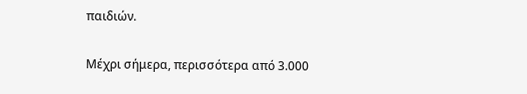παιδιών.

Μέχρι σήμερα, περισσότερα από 3.000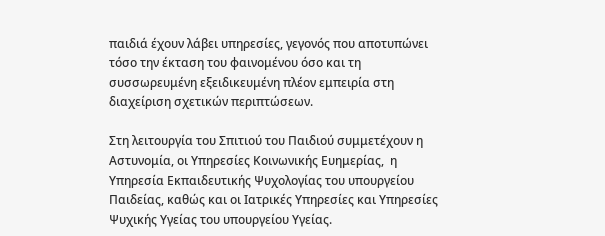παιδιά έχουν λάβει υπηρεσίες, γεγονός που αποτυπώνει τόσο την έκταση του φαινομένου όσο και τη συσσωρευμένη εξειδικευμένη πλέον εμπειρία στη  διαχείριση σχετικών περιπτώσεων.

Στη λειτουργία του Σπιτιού του Παιδιού συμμετέχουν η Αστυνομία, οι Υπηρεσίες Κοινωνικής Ευημερίας,  η Υπηρεσία Εκπαιδευτικής Ψυχολογίας του υπουργείου Παιδείας, καθώς και οι Ιατρικές Υπηρεσίες και Υπηρεσίες Ψυχικής Υγείας του υπουργείου Υγείας.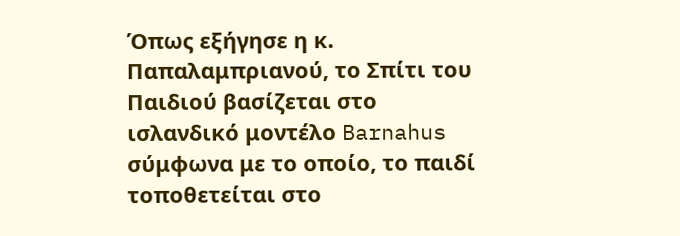Όπως εξήγησε η κ. Παπαλαμπριανού, το Σπίτι του Παιδιού βασίζεται στο ισλανδικό μοντέλο Barnahus σύμφωνα με το οποίο, το παιδί τοποθετείται στο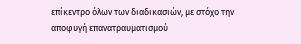επίκεντρο όλων των διαδικασιών, με στόχο την αποφυγή επανατραυματισμού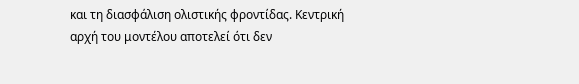και τη διασφάλιση ολιστικής φροντίδας. Κεντρική αρχή του μοντέλου αποτελεί ότι δεν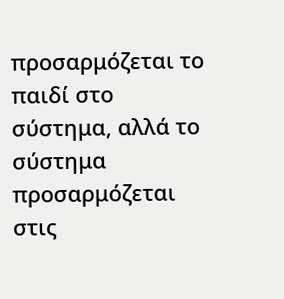προσαρμόζεται το παιδί στο σύστημα, αλλά το σύστημα προσαρμόζεται στις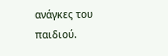ανάγκες του παιδιού.